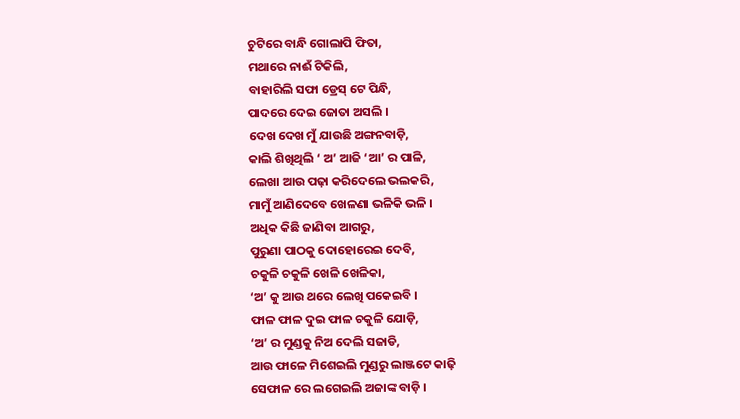ଚୁଟିରେ ବାନ୍ଧି ଗୋଲାପି ଫିତା,
ମଥାରେ ନାଈଁ ଟିକିଲି,
ବାହାରିଲି ସଫା ଡ୍ରେସ୍ ଟେ ପିନ୍ଧି,
ପାଦରେ ଦେଇ ଜୋତା ଅସଲି ।
ଦେଖ ଦେଖ ମୁଁ ଯାଉଛି ଅଙ୍ଗନବାଡ଼ି,
କାଲି ଶିଖିଥିଲି ‘ ଅ’ ଆଜି ‘ଆ’ ର ପାଳି,
ଲେଖା ଆଉ ପଢ଼ା କରିଦେଲେ ଭଲକରି,
ମାମୁଁ ଆଣିଦେବେ ଖେଳଣା ଭଳିକି ଭଳି ।
ଅଧିକ କିଛି ଜାଣିବା ଆଗରୁ,
ପୁରୁଣା ପାଠକୁ ଦୋହୋରେଇ ଦେବି,
ଚକୁଳି ଚକୁଳି ଖେଳି ଖେଳିକା,
‘ଅ’ କୁ ଆଉ ଥରେ ଲେଖି ପକେଇବି ।
ଫାଳ ଫାଳ ଦୁଇ ଫାଳ ଚକୁଳି ଯୋଡ଼ି,
‘ଅ’ ର ମୁଣ୍ଡକୁ ନିଅ ଦେଲି ସଜାଡି,
ଆଉ ଫାଳେ ମିଶେଇଲି ମୁଣ୍ଡରୁ ଲାଞ୍ଜଟେ କାଢ଼ି
ସେଫାଳ ରେ ଲଗେଇଲି ଅଜାଙ୍କ ବାଡ଼ି ।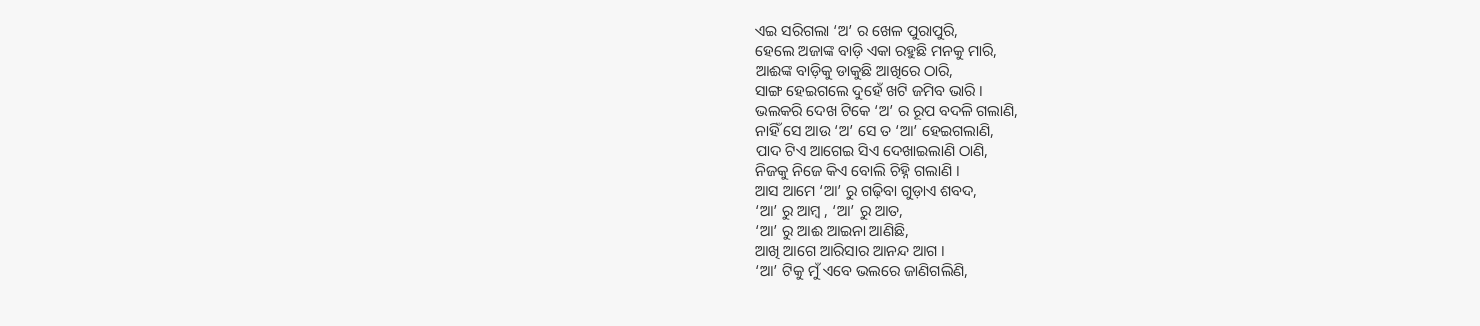ଏଇ ସରିଗଲା ‘ଅ’ ର ଖେଳ ପୁରାପୁରି,
ହେଲେ ଅଜାଙ୍କ ବାଡ଼ି ଏକା ରହୁଛି ମନକୁ ମାରି,
ଆଈଙ୍କ ବାଡ଼ିକୁ ଡାକୁଛି ଆଖିରେ ଠାରି,
ସାଙ୍ଗ ହେଇଗଲେ ଦୁହେଁ ଖଟି ଜମିବ ଭାରି ।
ଭଲକରି ଦେଖ ଟିକେ ‘ଅ’ ର ରୂପ ବଦଳି ଗଲାଣି,
ନାହିଁ ସେ ଆଉ ‘ଅ’ ସେ ତ ‘ଆ’ ହେଇଗଲାଣି,
ପାଦ ଟିଏ ଆଗେଇ ସିଏ ଦେଖାଇଲାଣି ଠାଣି,
ନିଜକୁ ନିଜେ କିଏ ବୋଲି ଚିହ୍ନି ଗଲାଣି ।
ଆସ ଆମେ ‘ଆ’ ରୁ ଗଢ଼ିବା ଗୁଡ଼ାଏ ଶବଦ,
‘ଆ’ ରୁ ଆମ୍ବ , ‘ଆ’ ରୁ ଆତ,
‘ଆ’ ରୁ ଆଈ ଆଇନା ଆଣିଛି,
ଆଖି ଆଗେ ଆରିସାର ଆନନ୍ଦ ଆଗ ।
‘ଆ’ ଟିକୁ ମୁଁ ଏବେ ଭଲରେ ଜାଣିଗଲିଣି,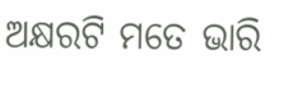ଅକ୍ଷରଟି ମତେ ଭାରି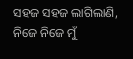ସହଜ ସହଜ ଲାଗିଲାଣି,
ନିଜେ ନିଜେ ମୁଁ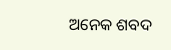ଅନେକ ଶବଦ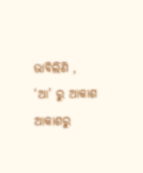ଭାବିଲିଣି ,
‘ଆ’ ରୁ ଆକାଶ ଆକାଶରୁ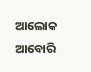ଆଲୋକ ଆବୋରି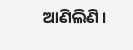ଆଣିଲିଣି ।